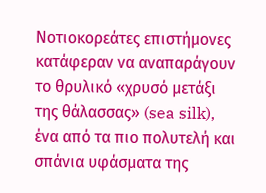Νοτιοκορεάτες επιστήμονες κατάφεραν να αναπαράγουν το θρυλικό «χρυσό μετάξι της θάλασσας» (sea silk), ένα από τα πιο πολυτελή και σπάνια υφάσματα της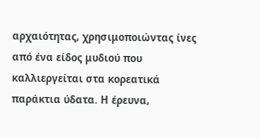αρχαιότητας, χρησιμοποιώντας ίνες από ένα είδος μυδιού που καλλιεργείται στα κορεατικά παράκτια ύδατα. Η έρευνα,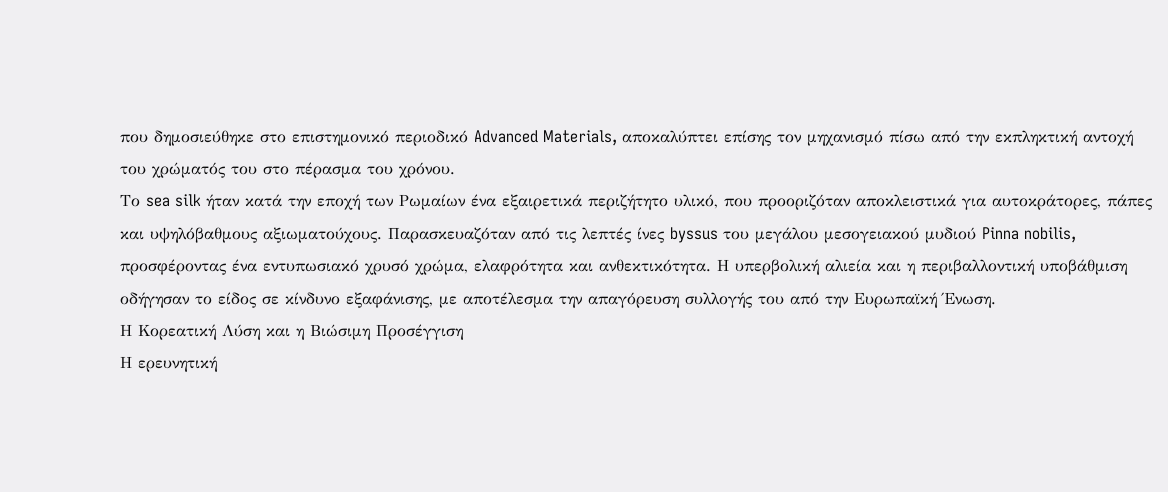που δημοσιεύθηκε στο επιστημονικό περιοδικό Advanced Materials, αποκαλύπτει επίσης τον μηχανισμό πίσω από την εκπληκτική αντοχή του χρώματός του στο πέρασμα του χρόνου.
Το sea silk ήταν κατά την εποχή των Ρωμαίων ένα εξαιρετικά περιζήτητο υλικό, που προοριζόταν αποκλειστικά για αυτοκράτορες, πάπες και υψηλόβαθμους αξιωματούχους. Παρασκευαζόταν από τις λεπτές ίνες byssus του μεγάλου μεσογειακού μυδιού Pinna nobilis, προσφέροντας ένα εντυπωσιακό χρυσό χρώμα, ελαφρότητα και ανθεκτικότητα. Η υπερβολική αλιεία και η περιβαλλοντική υποβάθμιση οδήγησαν το είδος σε κίνδυνο εξαφάνισης, με αποτέλεσμα την απαγόρευση συλλογής του από την Ευρωπαϊκή Ένωση.
Η Κορεατική Λύση και η Βιώσιμη Προσέγγιση
Η ερευνητική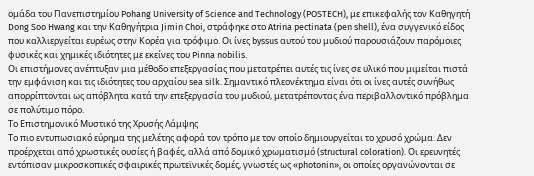ομάδα του Πανεπιστημίου Pohang University of Science and Technology (POSTECH), με επικεφαλής τον Καθηγητή Dong Soo Hwang και την Καθηγήτρια Jimin Choi, στράφηκε στο Atrina pectinata (pen shell), ένα συγγενικό είδος που καλλιεργείται ευρέως στην Κορέα για τρόφιμο. Οι ίνες byssus αυτού του μυδιού παρουσιάζουν παρόμοιες φυσικές και χημικές ιδιότητες με εκείνες του Pinna nobilis.
Οι επιστήμονες ανέπτυξαν μια μέθοδο επεξεργασίας που μετατρέπει αυτές τις ίνες σε υλικό που μιμείται πιστά την εμφάνιση και τις ιδιότητες του αρχαίου sea silk. Σημαντικό πλεονέκτημα είναι ότι οι ίνες αυτές συνήθως απορρίπτονται ως απόβλητα κατά την επεξεργασία του μυδιού, μετατρέποντας ένα περιβαλλοντικό πρόβλημα σε πολύτιμο πόρο.
Το Επιστημονικό Μυστικό της Χρυσής Λάμψης
Το πιο εντυπωσιακό εύρημα της μελέτης αφορά τον τρόπο με τον οποίο δημιουργείται το χρυσό χρώμα. Δεν προέρχεται από χρωστικές ουσίες ή βαφές, αλλά από δομικό χρωματισμό (structural coloration). Οι ερευνητές εντόπισαν μικροσκοπικές σφαιρικές πρωτεϊνικές δομές, γνωστές ως «photonin», οι οποίες οργανώνονται σε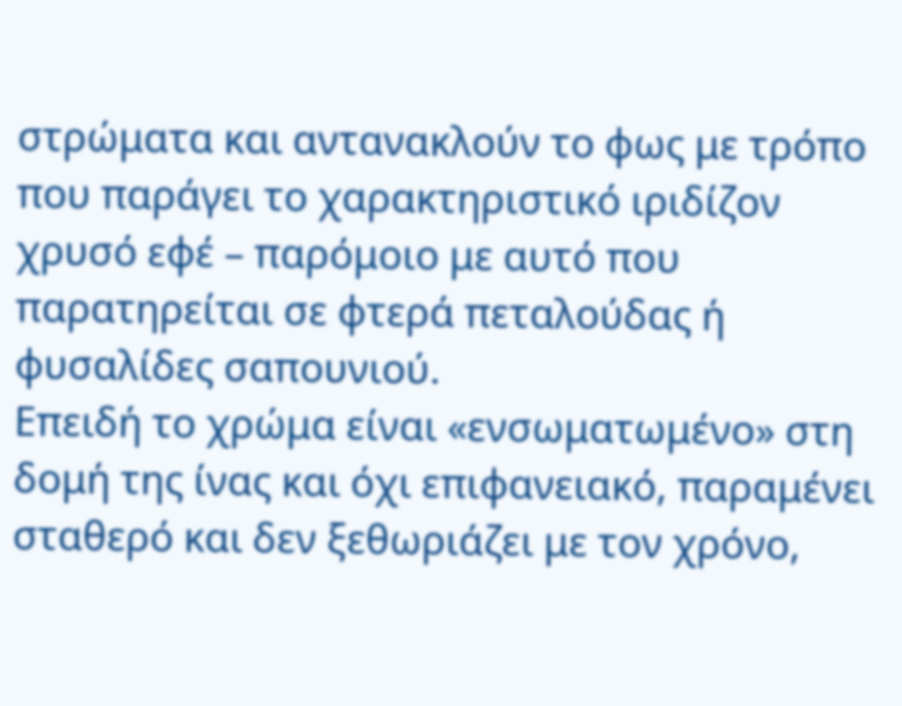στρώματα και αντανακλούν το φως με τρόπο που παράγει το χαρακτηριστικό ιριδίζον χρυσό εφέ – παρόμοιο με αυτό που παρατηρείται σε φτερά πεταλούδας ή φυσαλίδες σαπουνιού.
Επειδή το χρώμα είναι «ενσωματωμένο» στη δομή της ίνας και όχι επιφανειακό, παραμένει σταθερό και δεν ξεθωριάζει με τον χρόνο,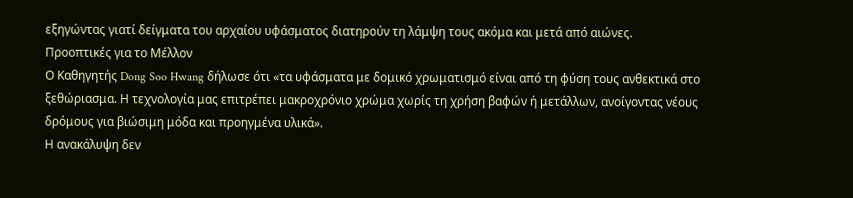εξηγώντας γιατί δείγματα του αρχαίου υφάσματος διατηρούν τη λάμψη τους ακόμα και μετά από αιώνες.
Προοπτικές για το Μέλλον
Ο Καθηγητής Dong Soo Hwang δήλωσε ότι «τα υφάσματα με δομικό χρωματισμό είναι από τη φύση τους ανθεκτικά στο ξεθώριασμα. Η τεχνολογία μας επιτρέπει μακροχρόνιο χρώμα χωρίς τη χρήση βαφών ή μετάλλων, ανοίγοντας νέους δρόμους για βιώσιμη μόδα και προηγμένα υλικά».
Η ανακάλυψη δεν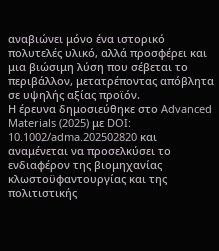αναβιώνει μόνο ένα ιστορικό πολυτελές υλικό, αλλά προσφέρει και μια βιώσιμη λύση που σέβεται το περιβάλλον, μετατρέποντας απόβλητα σε υψηλής αξίας προϊόν.
Η έρευνα δημοσιεύθηκε στο Advanced Materials (2025) με DOI: 10.1002/adma.202502820 και αναμένεται να προσελκύσει το ενδιαφέρον της βιομηχανίας κλωστοϋφαντουργίας και της πολιτιστικής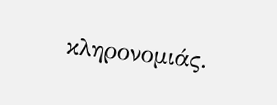κληρονομιάς.